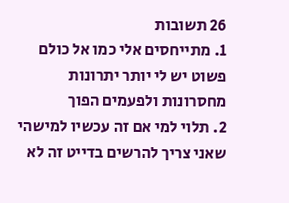26 תשובות
1. מתייחסים אלי כמו אל כולם פשוט יש לי יותר יתרונות מחסרונות ולפעמים הפוך
2. תלוי למי אם זה עכשיו למישהי שאני צריך להרשים בדייט זה לא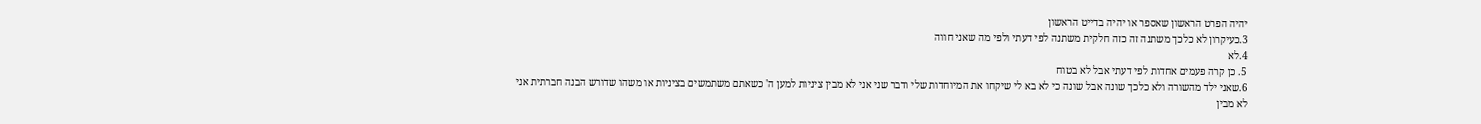יהיה הפרט הראשון שאספר או יהיה בדייט הראשון
3.כעיקרון לא כלכך משתנה זה כזה חלקית משתנה לפי דעתי ולפי מה שאני חווה
4.לא
5. כן קרה פעמים אחדות לפי דעתי אבל לא בטוח
6.שאני ילד מהשורה ולא כלכך שונה אבל שונה כי לא בא לי שיקחו את המיוחדות שלי ודבר שני אני לא מבין ציניות למען ה' כשאתם משתמשים בציניות או משהו שדורש הבנה חברתית אני לא מבין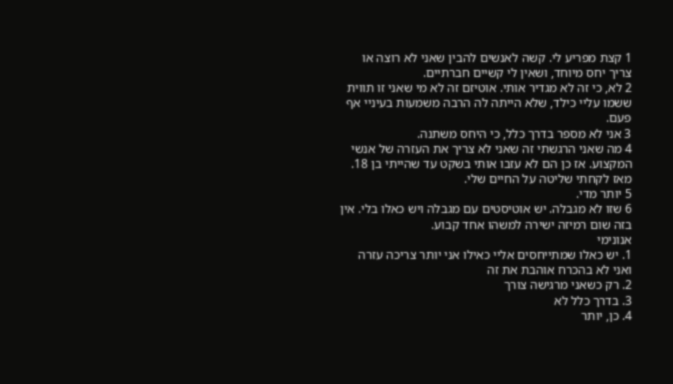1 קצת מפריע לי. קשה לאנשים להבין שאני לא רוצה או צריך יחס מיוחד, ושאין לי קשיים חברתיים.
2 לא, כי זה לא מגדיר אותי. אוטיזם זה לא מי שאני זו תווית ששמו עליי כילד, שלא הייתה לה הרבה משמעות בעיניי אף פעם.
3 אני לא מספר בדרך כלל, כי היחס משתנה.
4 מה שאני הרגשתי זה שאני לא צריך את העזרה של אנשי המקצוע. אז כן הם לא עזבו אותי בשקט עד שהייתי בן 18. מאז לקחתי שליטה על החיים שלי.
5 יותר מדי.
6 שזו לא מגבלה. יש אוטיסטים עם מגבלה ויש כאלו בלי. אין בזה שום רמיזה ישירה למשהו אחד קבוע.
אנונימי
1. יש כאלו שמתייחסים אליי כאילו אני יותר צריכה עזרה ואני לא בהכרח אוהבת את זה
2. רק כשאני מרגישה צורך
3. בדרך כלל לא
4. כן, יותר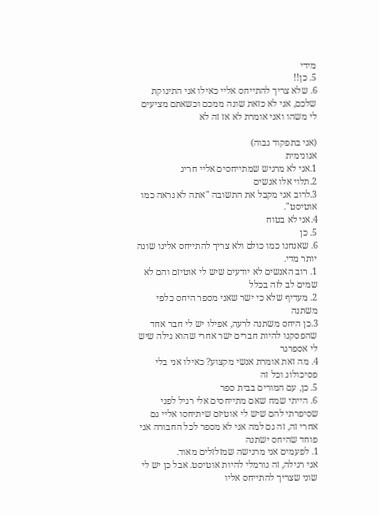מידי
5. כן!!
6. שלא צריך להתייחס אליי כאילו אני התינוקת שלכם, אני לא כזאת שונה ממכם וכשאתם מציעים לי משהו ואני אומרת לא אז זה לא

(אני בתפקוד גבוה)
אנונימית
1.אני לא מרגיש שמתייחסים אליי חריג
2.תלוי אלו אנשים
3.לרוב אני מקבל את התשובה "אתה לא נראה כמו אוטיסט".
4.אני לא בטוח
5. כן
6. שאנחנו כמו כולם ולא צריך להתייחס אלינו שונה יותר מדי.
1. רוב האנשים לא יודעים שיש לי אוטיזם והם לא שמים לב לזה בכלל
2. מעדיף שלא כי ישר שאני מספר היחס כלפי משתנה
3.כן היחס משתנה לרעה, אפילו יש לי חבר אחד שהפסקנו להיות חברים ישר אחרי שהוא גילה שיש לי אספרגר
4. מה זאת אומרת אנשי מקצוע? כאילו אני בלי פסיכולוג וכל זה
5. כן, עם המורים בבית ספר
6. הייתי שמח שאם מתייחסים אלי רגיל לפני שסיפרתי להם שיש לי אוטיזם שיתיחסו אליי גם אחרי זה, זה גם למה אני לא מספר לכל החבורה אני פוחד שהיחס ישתנה
1. לפעמים אני מרגישה שמזלזלים מאוד.
אני רגילה, זה נורמלי להיות אוטיסט. אבל כן יש לי שוני שצריך להתייחס אליו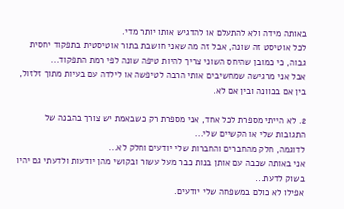באותה מידה ולא להתעלם או להדגיש אותו יותר מדי.
לכל אוטיסט זה שונה, אבל זה מה שאני חושבת בתור אוטיסטית בתפקוד יחסית גבוה, כי כמובן שהיחס השוני צריך להיות טיפה שונה לפי רמת התפקוד...
אבל אני מרגישה שמחשיבים אותי הרבה לטיפשה או לילדה עם בעיות מתוך זלזול, בין אם בכוונה ובין אם לא.

2. לא הייתי מספרת לכל אחד, אני מספרת רק כשבאמת יש צורך בהבנה של התגובות שלי או הקשיים שלי...
לדוגמה, חלק מהחברים והחברות שלי יודעים וחלק לא...
אני באותה שכבה עם אותן בנות כבר מעל עשור ובקושי מהן יודעות ולדעתי גם יהיו בשוק לדעת...
אפילו לא כולם במשפחה שלי יודעים.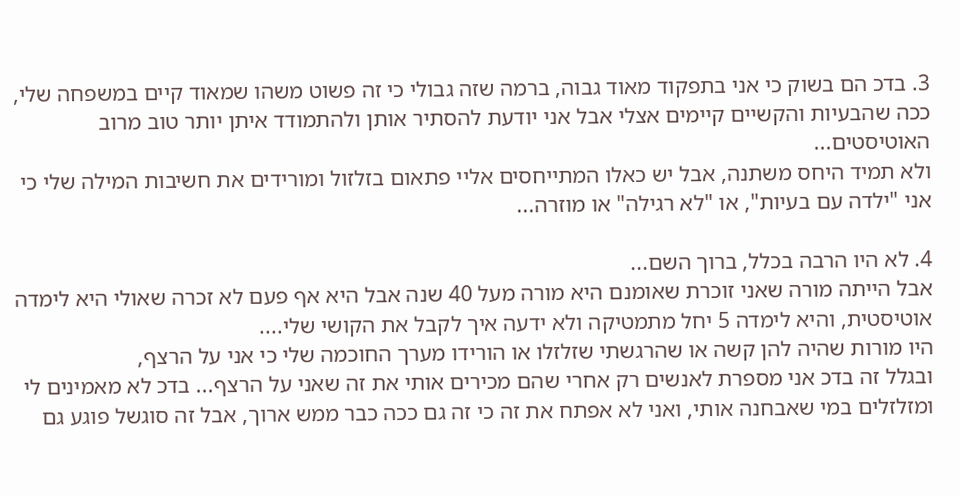3. בדכ הם בשוק כי אני בתפקוד מאוד גבוה, ברמה שזה גבולי כי זה פשוט משהו שמאוד קיים במשפחה שלי, ככה שהבעיות והקשיים קיימים אצלי אבל אני יודעת להסתיר אותן ולהתמודד איתן יותר טוב מרוב האוטיסטים...
ולא תמיד היחס משתנה, אבל יש כאלו המתייחסים אליי פתאום בזלזול ומורידים את חשיבות המילה שלי כי אני "ילדה עם בעיות", או "לא רגילה" או מוזרה...

4. לא היו הרבה בכלל, ברוך השם...
אבל הייתה מורה שאני זוכרת שאומנם היא מורה מעל 40 שנה אבל היא אף פעם לא זכרה שאולי היא לימדה אוטיסטית, והיא לימדה 5 יחל מתמטיקה ולא ידעה איך לקבל את הקושי שלי....
היו מורות שהיה להן קשה או שהרגשתי שזלזלו או הורידו מערך החוכמה שלי כי אני על הרצף,
ובגלל זה בדכ אני מספרת לאנשים רק אחרי שהם מכירים אותי את זה שאני על הרצף... בדכ לא מאמינים לי ומזלזלים במי שאבחנה אותי, ואני לא אפתח את זה כי זה גם ככה כבר ממש ארוך, אבל זה סוגשל פוגע גם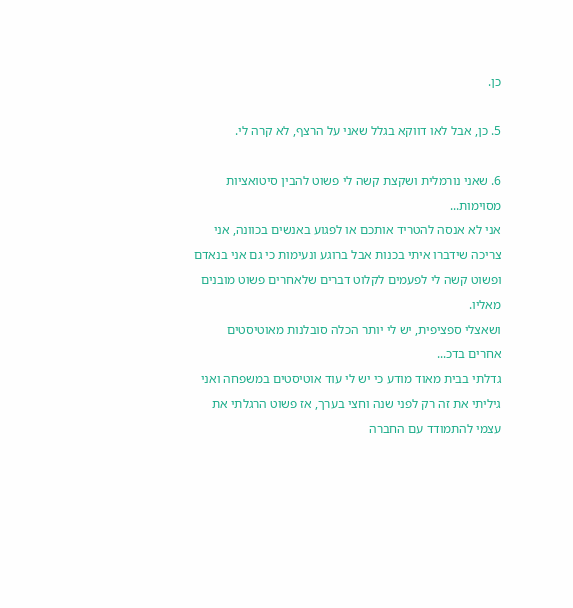כן.

5. כן, אבל לאו דווקא בגלל שאני על הרצף, לא קרה לי.

6. שאני נורמלית ושקצת קשה לי פשוט להבין סיטואציות מסוימות...
אני לא אנסה להטריד אותכם או לפגוע באנשים בכוונה, אני צריכה שידברו איתי בכנות אבל ברוגע ונעימות כי גם אני בנאדם ופשוט קשה לי לפעמים לקלוט דברים שלאחרים פשוט מובנים מאליו.
ושאצלי ספציפית, יש לי יותר הכלה סובלנות מאוטיסטים אחרים בדכ...
גדלתי בבית מאוד מודע כי יש לי עוד אוטיסטים במשפחה ואני גיליתי את זה רק לפני שנה וחצי בערך, אז פשוט הרגלתי את עצמי להתמודד עם החברה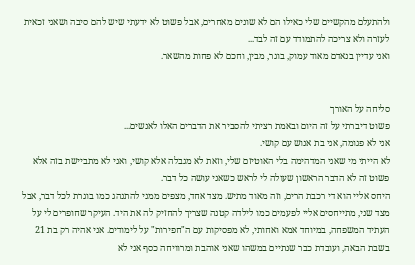ולהתעלם מהקשיים שלי כאילו הם לא שונים מאחרים, אבל פשוט לא ידעתי שיש להם סיבה ושאני זכאית לעזרה ולא צריכה להתמודד עם זה לבד...
ואני עדיין בנאדם מאוד עמוק, בוגר, מבין, וחכם לא פחות מהשאר.


סליחה על האורך
פשוט דיברתי על זה היום ובאמת רציתי להסביר את הדברים האלו לאנשים...
אני לא פגומה, אני בת אנוש עם קושי.
לא הייתי מי שאני המדהימה בלי האוטיזם שלי, וזאת לא מגבלה אלא קושי, ואני לא מתביישת בזה אלא פשוט זה לא הדבר הראשון שעולה לי לראש כשאני עושה כל דבר.
היחס אליי הוא די רכבת הרים, וזה מאוד מתיש. מצד אחד, מצפים ממני להתנהג כמו בוגרת לכל דבר, אבל מצד שני, מתייחסים אליי לפעמים כמו לילדה קטנה שצריך להחזיק לה את היד. העיקר שחופרים לי על העתיד המשפחה, במיוחד אמא ואחותי, לא מפסיקות עם ה"חפירות" על לימודים. אני אהיה רק בת 21 בשבת הבאה, ועובדת כבר שנתיים במשהו שאני אוהבת ומרוויחה כסף אני לא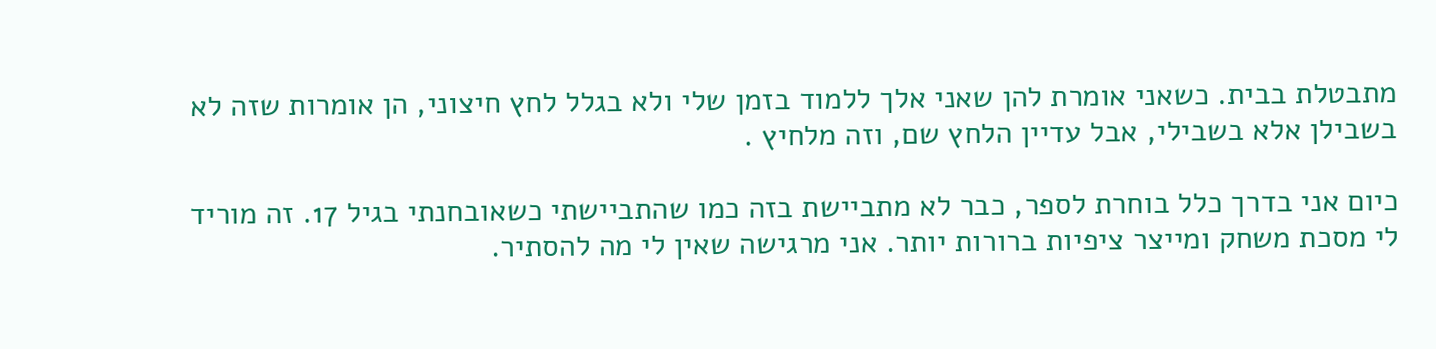מתבטלת בבית. כשאני אומרת להן שאני אלך ללמוד בזמן שלי ולא בגלל לחץ חיצוני, הן אומרות שזה לא בשבילן אלא בשבילי, אבל עדיין הלחץ שם, וזה מלחיץ .

כיום אני בדרך כלל בוחרת לספר, כבר לא מתביישת בזה כמו שהתביישתי כשאובחנתי בגיל 17. זה מוריד לי מסכת משחק ומייצר ציפיות ברורות יותר. אני מרגישה שאין לי מה להסתיר.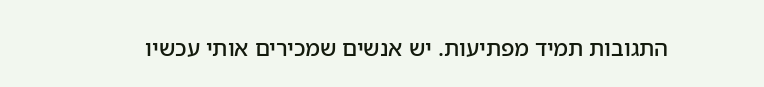התגובות תמיד מפתיעות. יש אנשים שמכירים אותי עכשיו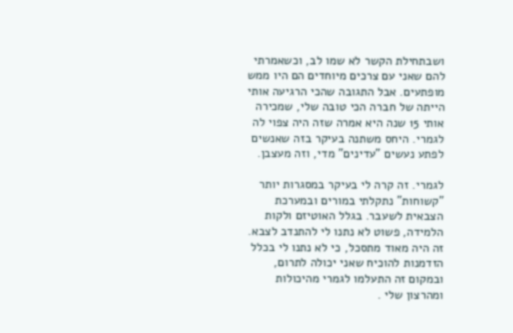ושבתחילת הקשר לא שמו לב, וכשאמרתי להם שאני עם צרכים מיוחדים הם היו ממש מופתעים. אבל התגובה שהכי הרגיעה אותי הייתה של חברה הכי טובה שלי, שמכירה אותי 15 שנה היא אמרה שזה היה צפוי לה לגמרי. היחס משתנה בעיקר בזה שאנשים לפתע נעשים "עדינים" מדי, וזה מעצבן.

לגמרי. זה קרה לי בעיקר במסגרות יותר "קשוחות" נתקלתי במורים ובמערכת הצבאית לשעבר. בגלל האוטיזם ולקות הלמידה, פשוט לא נתנו לי להתנדב לצבא. זה היה מאוד מתסכל, כי לא נתנו לי בכלל הזדמנות להוכיח שאני יכולה לתרום, ובמקום זה התעלמו לגמרי מהיכולות ומהרצון שלי .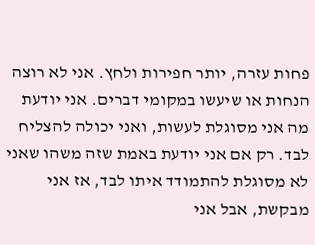פחות עזרה, יותר חפירות ולחץ. אני לא רוצה הנחות או שיעשו במקומי דברים. אני יודעת מה אני מסוגלת לעשות, ואני יכולה להצליח לבד. רק אם אני יודעת באמת שזה משהו שאני לא מסוגלת להתמודד איתו לבד, אז אני מבקשת, אבל אני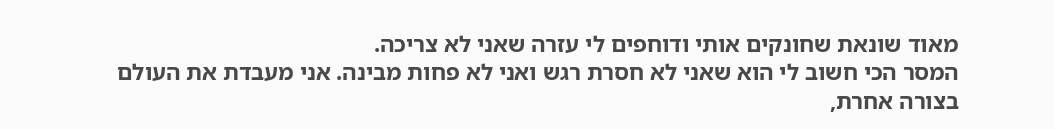מאוד שונאת שחונקים אותי ודוחפים לי עזרה שאני לא צריכה.
המסר הכי חשוב לי הוא שאני לא חסרת רגש ואני לא פחות מבינה. אני מעבדת את העולם בצורה אחרת,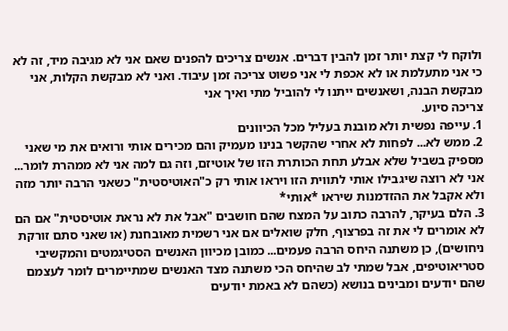ולוקח לי קצת יותר זמן להבין דברים. אנשים צריכים להפנים שאם אני לא מגיבה מיד, זה לא כי אני מתעלמת או לא אכפת לי אני פשוט צריכה זמן עיבוד. ואני לא מבקשת הקלות, אני מבקשת הבנה, ושאנשים ייתנו לי להוביל מתי ואיך אני
צריכה סיוע.
1. עייפה נפשית ולא מובנת בעליל מכל הכיוונים
2. ממש לא... לפחות לא אחרי שהקשר בנינו מעמיק והם מכירים אותי ורואים את מי שאני מספיק בשביל שלא אבלע תחת הכותרת הזו של אוטיזם, וזה גם למה אני לא ממהרת לומר... אני לא רוצה שיגבילו אותי לתווית הזו ויראו אותי רק כ"האוטיסטית" כשאני הרבה יותר מזה ולא אקבל את ההזדמנות שיראו *אותי*
3. הלם בעיקר, להרבה כתוב על המצח שהם חושבים "אבל את לא נראת אוטיסטית" אם הם לא אומרים לי את זה בפרצוף, חלק שואלים אם אני רשמית מאובחנת (או שאני סתם זורקת ניחושים), כן משתנה היחס הרבה פעמים... כמובן מכיוון האנשים הסטיגמטים והמקשיבי סטריאוטיפים, אבל שמתי לב שהיחס הכי משתנה מצד האנשים שמתיימרים לומר לעצמם שהם יודעים ומבינים בנושא (כשהם לא באמת יודעים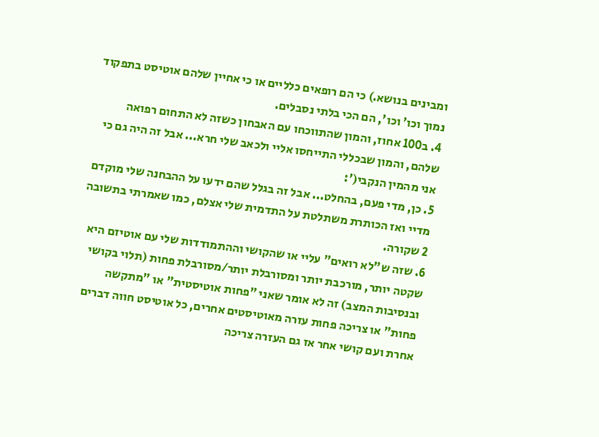ומבינים בנושא.) כי הם רופאים כלליים או כי אחיין שלהם אוטיסט בתפקוד נמוך וכו' וכו', הם הכי בלתי נסבלים.
4. ב100 אחוז, והמון שהתווכחו עם האבחון כשזה לא התחום רפואה שלהם, והמון שבכללי התייחסו אליי ולכאב שלי חרא... אבל זה היה גם כי אני מהמין הנקבי(':
5. כן, מדי פעם, בהחלט... אבל זה בגלל שהם ידעו על ההבחנה שלי מוקדם מדיי ואז הכותרת משתלטת על התדמית שלי אצלם, כמו שאמרתי בתשובה 2 שקורה.
6. שזה ש"לא רואים" עליי או שהקושי וההתמודדות שלי עם אוטיזם היא שקטה יותר, מורכבת יותר ומסורבלת יותר/מסורבלת פחות (תלוי בקושי ובנסיבות המצב) זה לא אומר שאני "פחות אוטיסטית" או "מתקשה פחות" או צריכה פחות עזרה מאוטיסטים אחרים, כל אוטיסט חווה דברים אחרת ועם קושי אחר אז גם העזרה צריכה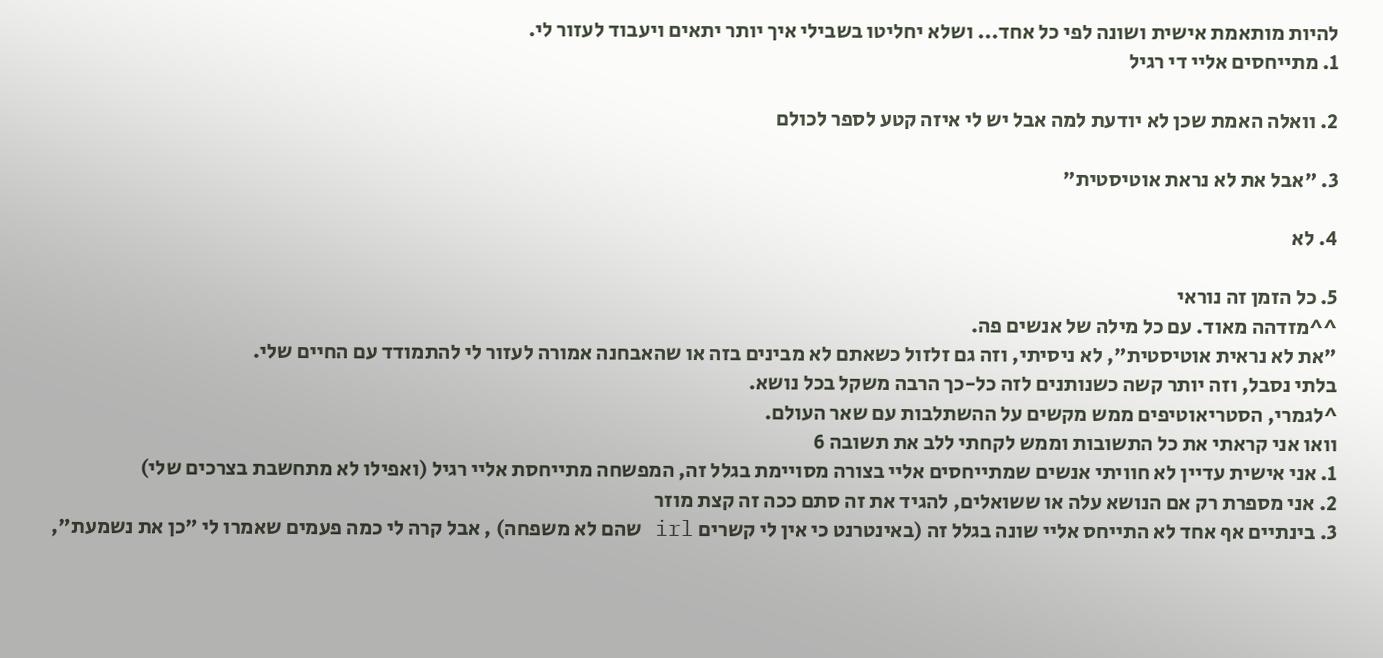להיות מותאמת אישית ושונה לפי כל אחד... ושלא יחליטו בשבילי איך יותר יתאים ויעבוד לעזור לי.
1. מתייחסים אליי די רגיל

2. וואלה האמת שכן לא יודעת למה אבל יש לי איזה קטע לספר לכולם

3. "אבל את לא נראת אוטיסטית"

4. לא

5. כל הזמן זה נוראי
^^מזדהה מאוד. עם כל מילה של אנשים פה.
"את לא נראית אוטיסטית", לא ניסיתי, וזה גם זלזול כשאתם לא מבינים בזה או שהאבחנה אמורה לעזור לי להתמודד עם החיים שלי.
בלתי נסבל, וזה יותר קשה כשנותנים לזה כל-כך הרבה משקל בכל נושא.
^לגמרי, הסטריאוטיפים ממש מקשים על ההשתלבות עם שאר העולם.
וואו אני קראתי את כל התשובות וממש לקחתי ללב את תשובה 6
1. אני אישית עדיין לא חוויתי אנשים שמתייחסים אליי בצורה מסויימת בגלל זה, המפשחה מתייחסת אליי רגיל (ואפילו לא מתחשבת בצרכים שלי)
2. אני מספרת רק אם הנושא עלה או ששואלים, להגיד את זה סתם ככה זה קצת מוזר
3. בינתיים אף אחד לא התייחס אליי שונה בגלל זה (באינטרנט כי אין לי קשרים irl שהם לא משפחה) , אבל קרה לי כמה פעמים שאמרו לי "כן את נשמעת",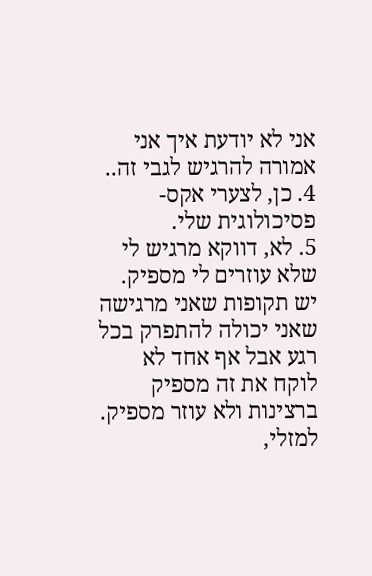אני לא יודעת איך אני אמורה להרגיש לגבי זה..
4. כן, לצערי אקס-פסיכולוגית שלי.
5. לא, דווקא מרגיש לי שלא עוזרים לי מספיק. יש תקופות שאני מרגישה שאני יכולה להתפרק בכל רגע אבל אף אחד לא לוקח את זה מספיק ברצינות ולא עוזר מספיק. למזלי,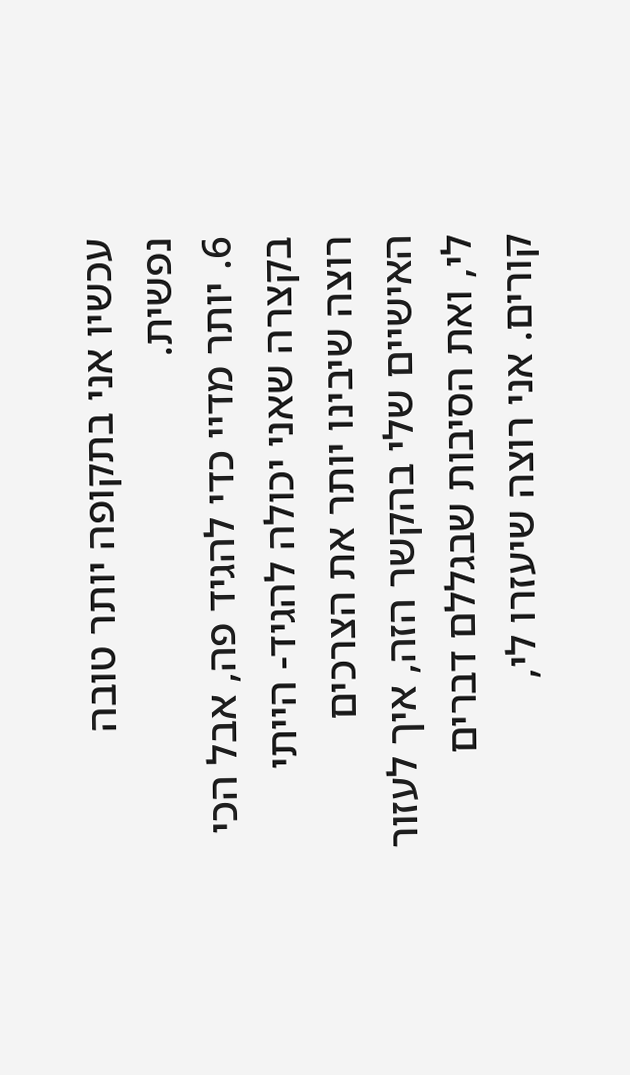עכשיו אני בתקופה יותר טובה נפשית.
6. יותר מדיי כדי להגיד פה, אבל הכי בקצרה שאני יכולה להגיד- הייתי רוצה שיבינו יותר את הצרכים האישיים שלי בהקשר הזה, איך לעזור לי, ואת הסיבות שבגללם דברים קורים. אני רוצה שיעזרו לי,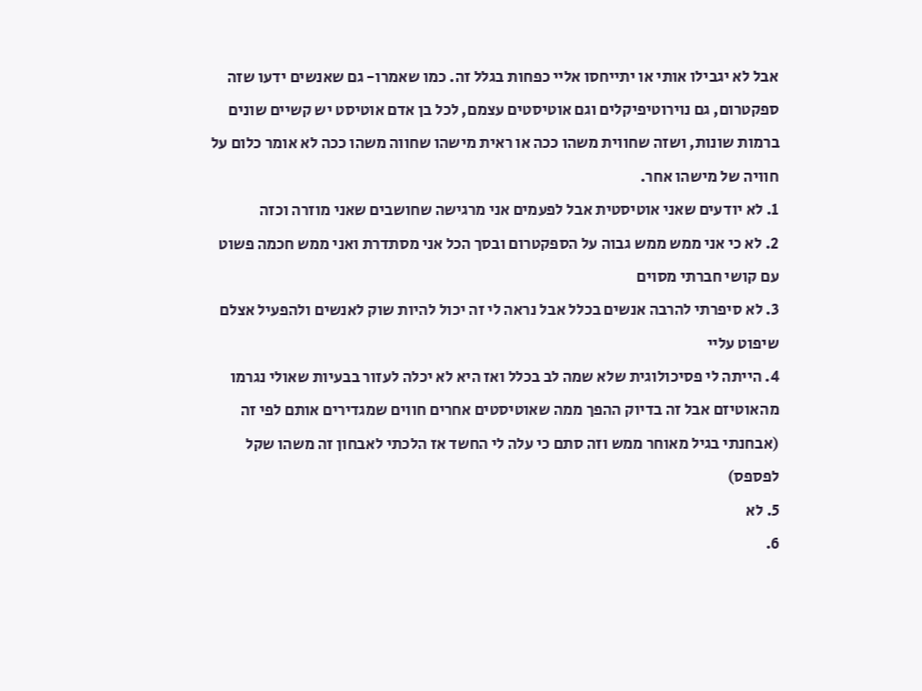אבל לא יגבילו אותי או יתייחסו אליי כפחות בגלל זה. כמו שאמרו- גם שאנשים ידעו שזה ספקטרום, גם נוירוטיפיקלים וגם אוטיסטים עצמם, לכל בן אדם אוטיסט יש קשיים שונים ברמות שונות, ושזה שחווית משהו ככה או ראית מישהו שחווה משהו ככה לא אומר כלום על חוויה של מישהו אחר.
1. לא יודעים שאני אוטיסטית אבל לפעמים אני מרגישה שחושבים שאני מוזרה וכזה
2. לא כי אני ממש ממש גבוה על הספקטרום ובסך הכל אני מסתדרת ואני ממש חכמה פשוט עם קושי חברתי מסוים
3. לא סיפרתי להרבה אנשים בכלל אבל נראה לי זה יכול להיות שוק לאנשים ולהפעיל אצלם שיפוט עליי
4. הייתה לי פסיכולוגית שלא שמה לב בכלל ואז היא לא יכלה לעזור בבעיות שאולי נגרמו מהאוטיזם אבל זה בדיוק ההפך ממה שאוטיסטים אחרים חווים שמגדירים אותם לפי זה (אבחנתי בגיל מאוחר ממש וזה סתם כי עלה לי החשד אז הלכתי לאבחון זה משהו שקל לפספס)
5. לא
6.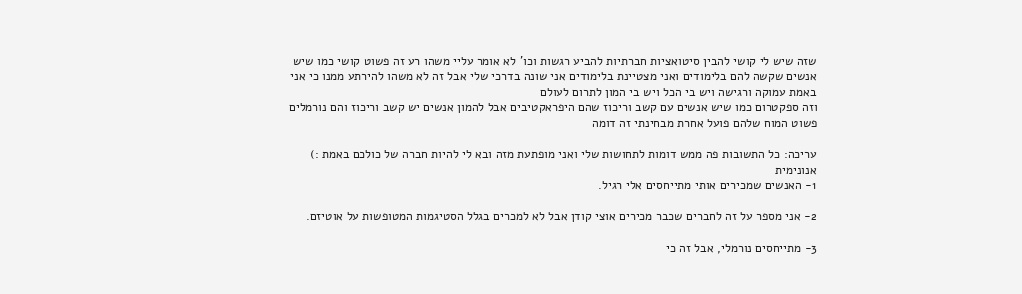שזה שיש לי קושי להבין סיטואציות חברתיות להביע רגשות וכו' לא אומר עליי משהו רע זה פשוט קושי כמו שיש אנשים שקשה להם בלימודים ואני מצטיינת בלימודים אני שונה בדרכי שלי אבל זה לא משהו להירתע ממנו כי אני באמת עמוקה ורגישה ויש בי הכל ויש בי המון לתרום לעולם
וזה ספקטרום כמו שיש אנשים עם קשב וריכוז שהם היפראקטיבים אבל להמון אנשים יש קשב וריכוז והם נורמלים פשוט המוח שלהם פועל אחרת מבחינתי זה דומה

עריכה: כל התשובות פה ממש דומות לתחושות שלי ואני מופתעת מזה ובא לי להיות חברה של כולכם באמת :)
אנונימית
1- האנשים שמכירים אותי מתייחסים אלי רגיל.

2- אני מספר על זה לחברים שכבר מכירים אוצי קודן אבל לא למכרים בגלל הסטיגמות המטופשות על אוטיזם.

3- מתייחסים נורמלי, אבל זה כי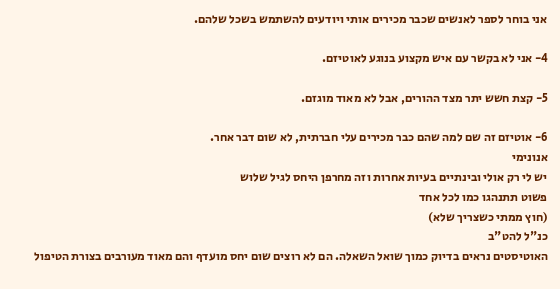אני בוחר לספר לאנשים שכבר מכירים אותי ויודעים להשתמש בשכל שלהם.

4- אני לא בקשר עם איש מקצוע בנוגע לאוטיזם.

5- קצת חשש יתר מצד ההורים, אבל לא מאוד מוגזם.

6- אוטיזם זה שם למה שהם כבר מכירים עלי חברתית, לא שום דבר אחר.
אנונימי
יש לי רק אולי ובינתיים בעיות אחרות וזה מחרפן היחס לגיל שלוש
פשוט תתנהגו כמו לכל אחד
(חוץ ממתי כשצריך שלא)
כנ"ל להט"ב
האוטיסטים נראים בדיוק כמוך שואל השאלה. הם לא רוצים שום יחס מועדף והם מאוד מעורבים בצורת הטיפול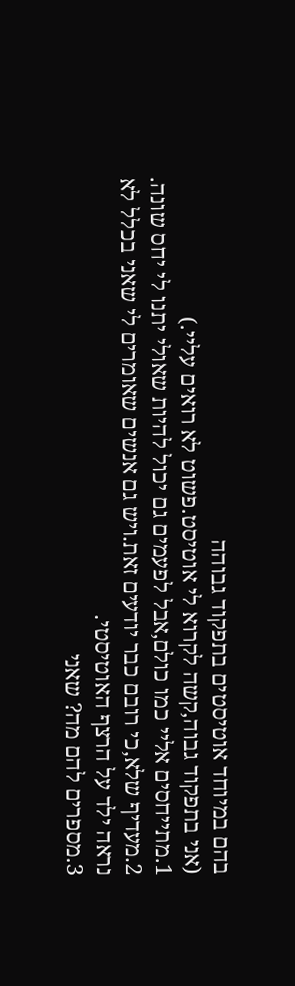בהם במיוחד אוטיסטים בתפקוד גבוהה
(אני בתפקוד גבוה,קשה לקרוא לי אוטיסט.פשוט לא רואים עליי.)
1.מתייחסים אליי כמו כולם,אבל לפעמים גם יכול להיות שאולי יתנו לי יחס שונה.
2.מעדיף שלא,כי רובם כבר יודעים זאת.ויש גם אנשים שאומרים לי שאני בכלל לא נראה ילד על הרצף האוטיסטי.
3.מספרים להם מה? שאני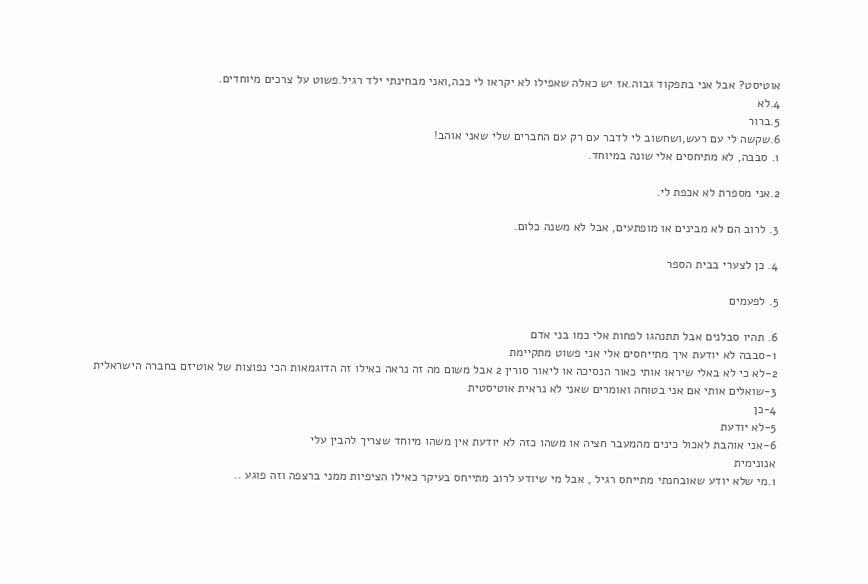אוטיסט? אבל אני בתפקוד גבוה.אז יש כאלה שאפילו לא יקראו לי ככה,ואני מבחינתי ילד רגיל.פשוט על צרכים מיוחדים.
4.לא
5.ברור
6.שקשה לי עם רעש,ושחשוב לי לדבר עם רק עם החברים שלי שאני אוהב!
1. סבבה, לא מתיחסים אלי שונה במיוחד.

2.אני מספרת לא אכפת לי.

3. לרוב הם לא מבינים או מופתעים, אבל לא משנה כלום.

4. כן לצערי בבית הספר

5. לפעמים

6. תהיו סבלנים אבל תתנהגו לפחות אלי כמו בני אדם
1-סבבה לא יודעת איך מתייחסים אלי אני פשוט מתקיימת
2-לא כי לא באלי שיראו אותי כאור הנסיכה או ליאור סורין 2 אבל משום מה זה נראה כאילו זה הדוגמאות הכי נפוצות של אוטיזם בחברה הישראלית
3-שואלים אותי אם אני בטוחה ואומרים שאני לא נראית אוטיסטית
4-כן
5-לא יודעת
6-אני אוהבת לאכול כינים מהמעבר חציה או משהו כזה לא יודעת אין משהו מיוחד שצריך להבין עלי
אנונימית
1.מי שלא יודע שאובחנתי מתייחס רגיל , אבל מי שיודע לרוב מתייחס בעיקר כאילו הציפיות ממני ברצפה וזה פוגע ..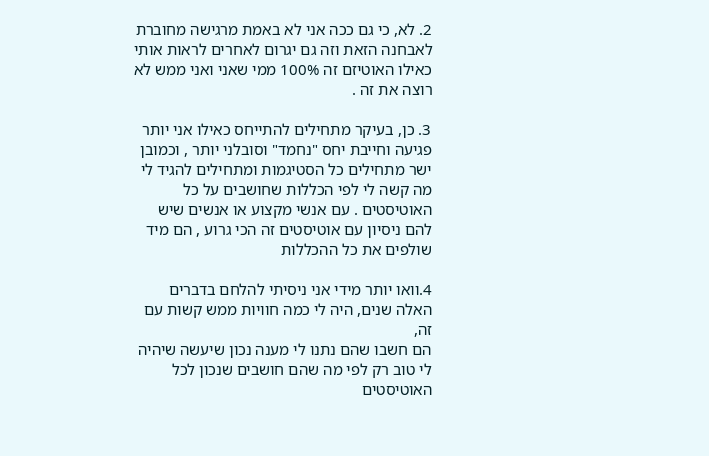2. לא, כי גם ככה אני לא באמת מרגישה מחוברת לאבחנה הזאת וזה גם יגרום לאחרים לראות אותי כאילו האוטיזם זה 100% ממי שאני ואני ממש לא רוצה את זה .

3. כן, בעיקר מתחילים להתייחס כאילו אני יותר פגיעה וחייבת יחס "נחמד" וסובלני יותר , וכמובן ישר מתחילים כל הסטיגמות ומתחילים להגיד לי מה קשה לי לפי הכללות שחושבים על כל האוטיסטים . עם אנשי מקצוע או אנשים שיש להם ניסיון עם אוטיסטים זה הכי גרוע , הם מיד שולפים את כל ההכללות

4.וואו יותר מידי אני ניסיתי להלחם בדברים האלה שנים, היה לי כמה חוויות ממש קשות עם זה,
הם חשבו שהם נתנו לי מענה נכון שיעשה שיהיה לי טוב רק לפי מה שהם חושבים שנכון לכל האוטיסטים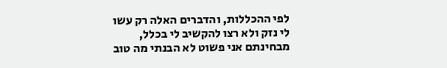לפי ההכללות, והדברים האלה רק עשו לי נזק ולא רצו להקשיב לי בכלל, מבחינתם אני פשוט לא הבנתי מה טוב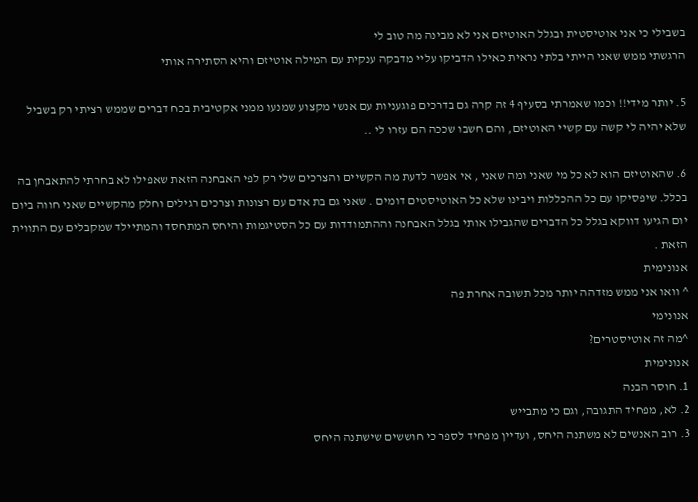בשבילי כי אני אוטיסטית ובגלל האוטיזם אני לא מבינה מה טוב לי
הרגשתי ממש שאני הייתי בלתי נראית כאילו הדביקו עליי מדבקה ענקית עם המילה אוטיזם והיא הסתירה אותי

5. יותר מידי!! וכמו שאמרתי בסעיף 4 זה קרה גם בדרכים פוגעניות עם אנשי מקצוע שמנעו ממני אקטיבית בכח דברים שממש רציתי רק בשביל שלא יהיה לי קשה עם קשיי האוטיזם, והם חשבו שככה הם עזרו לי ..

6. שהאוטיזם הוא לא כל מי שאני ומה שאני , אי אפשר לדעת מה הקשיים והצרכים שלי רק לפי האבחנה הזאת שאפילו לא בחרתי להתאבחן בה בכלל. שיפסיקו עם כל ההכללות ויבינו שלא כל האוטיסטים דומים . שאני גם בת אדם עם רצונות וצרכים רגילים וחלק מהקשיים שאני חווה ביום יום הגיעו דווקא בגלל כל הדברים שהגבילו אותי בגלל האבחנה וההתמודדות עם כל הסטיגמות והיחס המתחסד והמתיילד שמקבלים עם התווית הזאת .
אנונימית
^ וואו אני ממש מזדהה יותר מכל תשובה אחרת פה
אנונימי
^מה זה אוטיסטרים?
אנונימית
1. חוסר הבנה
2. לא, מפחיד התגובה, וגם כי מתבייש
3. רוב האנשים לא משתנה היחס, ועדיין מפחיד לספר כי חוששים שישתנה היחס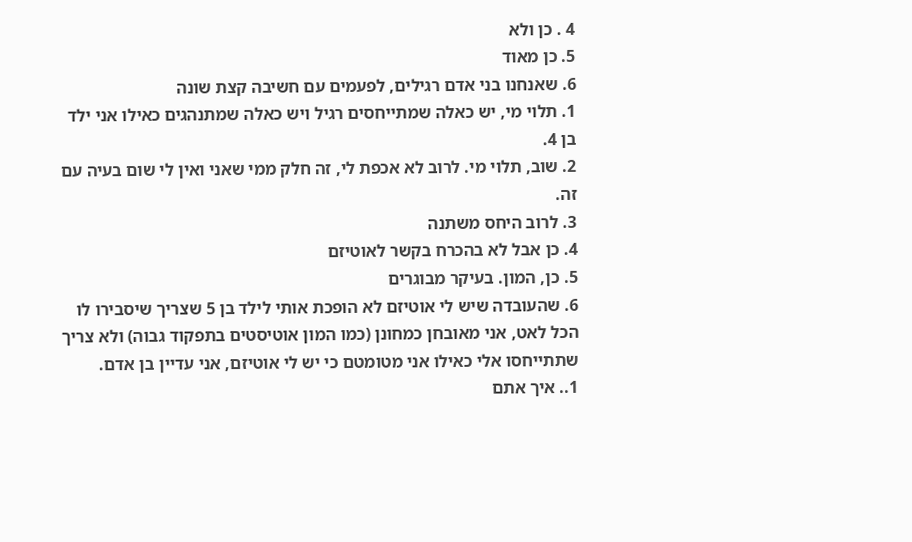4 . כן ולא
5. כן מאוד
6. שאנחנו בני אדם רגילים, לפעמים עם חשיבה קצת שונה
1. תלוי מי, יש כאלה שמתייחסים רגיל ויש כאלה שמתנהגים כאילו אני ילד בן 4.
2. שוב, תלוי מי. לרוב לא אכפת לי, זה חלק ממי שאני ואין לי שום בעיה עם זה.
3. לרוב היחס משתנה
4. כן אבל לא בהכרח בקשר לאוטיזם
5. כן, המון. בעיקר מבוגרים
6. שהעובדה שיש לי אוטיזם לא הופכת אותי לילד בן 5 שצריך שיסבירו לו הכל לאט, אני מאובחן כמחונן (כמו המון אוטיסטים בתפקוד גבוה) ולא צריך שתתייחסו אלי כאילו אני מטומטם כי יש לי אוטיזם, אני עדיין בן אדם.
1.. איך אתם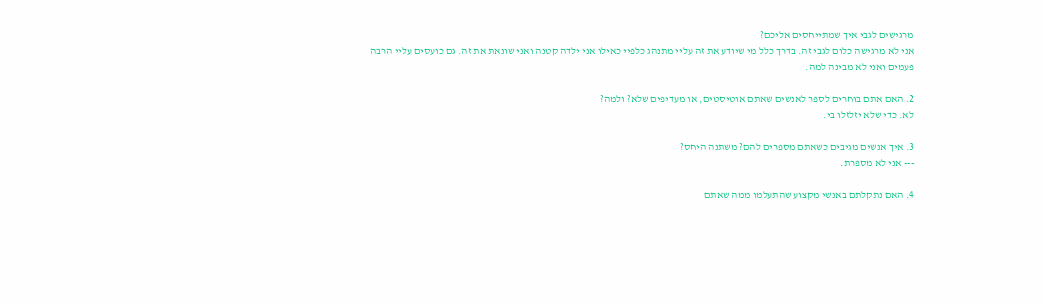מרגישים לגבי איך שמתייחסים אליכם?
אני לא מרגישה כלום לגבי זה. בדרך כלל מי שיודע את זה עליי מתנהג כלפיי כאילו אני ילדה קטנה ואני שונאת את זה. גם כועסים עליי הרבה פעמים ואני לא מבינה למה.

2. האם אתם בוחרים לספר לאנשים שאתם אוטיסטים, או מעדיפים שלא? ולמה?
לא. כדי שלא יזלזלו בי.

3. איך אנשים מגיבים כשאתם מספרים להם? משתנה היחס?
--- אני לא מספרת.

4. האם נתקלתם באנשי מקצוע שהתעלמו ממה שאתם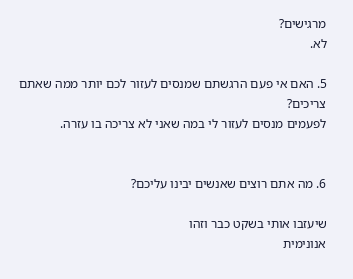מרגישים?
לא.

5. האם אי פעם הרגשתם שמנסים לעזור לכם יותר ממה שאתם צריכים?
לפעמים מנסים לעזור לי במה שאני לא צריכה בו עזרה.


6. מה אתם רוצים שאנשים יבינו עליכם?

שיעזבו אותי בשקט כבר וזהו
אנונימית